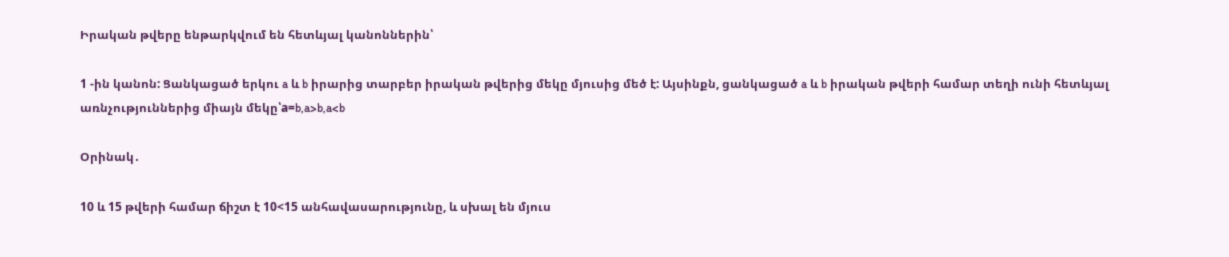Իրական թվերը ենթարկվում են հետևյալ կանոններին՝

1 -ին կանոն: Ցանկացած երկու a և b իրարից տարբեր իրական թվերից մեկը մյուսից մեծ է: Այսինքն, ցանկացած a և b իրական թվերի համար տեղի ունի հետևյալ առնչություններից միայն մեկը՝a=b,a>b,a<b

Օրինակ․

10 և 15 թվերի համար ճիշտ է 10<15 անհավասարությունը, և սխալ են մյուս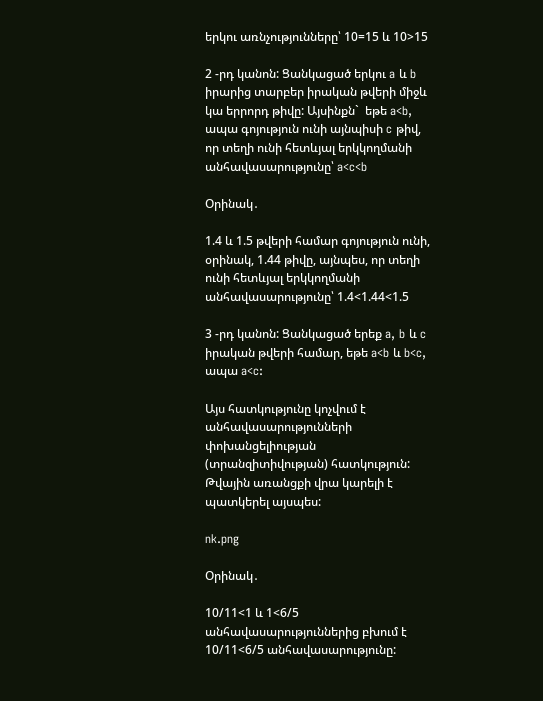երկու առնչությունները՝ 10=15 և 10>15

2 -րդ կանոն: Ցանկացած երկու a և b իրարից տարբեր իրական թվերի միջև կա երրորդ թիվը: Այսինքն`  եթե a<b, ապա գոյություն ունի այնպիսի c թիվ, որ տեղի ունի հետևյալ երկկողմանի անհավասարությունը՝ a<c<b

Օրինակ․

1.4 և 1.5 թվերի համար գոյություն ունի, օրինակ, 1.44 թիվը, այնպես, որ տեղի ունի հետևյալ երկկողմանի անհավասարությունը՝ 1.4<1.44<1.5

3 -րդ կանոն: Ցանկացած երեք a, b և c իրական թվերի համար, եթե a<b և b<c, ապա a<c:

Այս հատկությունը կոչվում է անհավասարությունների փոխանցելիության (տրանզիտիվության) հատկություն: Թվային առանցքի վրա կարելի է պատկերել այսպես:

nk.png

Օրինակ․

10/11<1 և 1<6/5 անհավասարություններից բխում է 10/11<6/5 անհավասարությունը: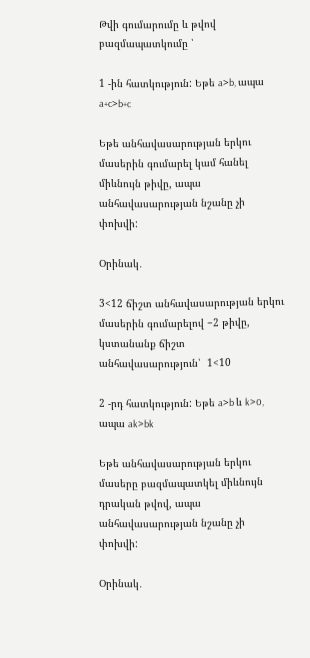Թվի գումարումը և թվով բազմապատկումը ՝

1 -ին հատկություն: Եթե a>b, ապա a+c>b+c

Եթե անհավասարության երկու մասերին գումարել կամ հանել միևնույն թիվը, ապա անհավասարության նշանը չի փոխվի:

Օրինակ․

3<12 ճիշտ անհավասարության երկու մասերին գումարելով −2 թիվը, կստանանք ճիշտ անհավասարություն՝  1<10

2 -րդ հատկություն: Եթե a>b և k>0, ապա ak>bk

Եթե անհավասարության երկու մասերը բազմապատկել միևնույն դրական թվով, ապա անհավասարության նշանը չի փոխվի:

Օրինակ․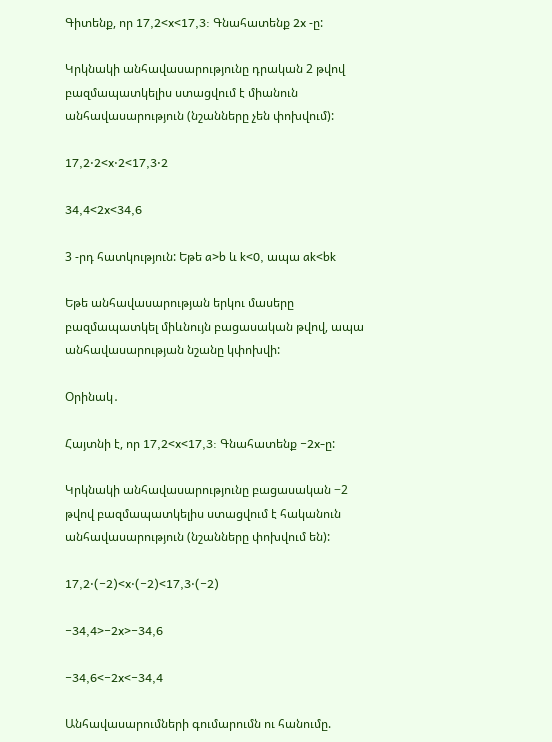Գիտենք, որ 17,2<x<17,3: Գնահատենք 2x -ը:

Կրկնակի անհավասարությունը դրական 2 թվով բազմապատկելիս ստացվում է միանուն անհավասարություն (նշանները չեն փոխվում):

17,2⋅2<x⋅2<17,3⋅2

34,4<2x<34,6

3 -րդ հատկություն: Եթե a>b և k<0, ապա ak<bk

Եթե անհավասարության երկու մասերը բազմապատկել միևնույն բացասական թվով, ապա անհավասարության նշանը կփոխվի:

Օրինակ․

Հայտնի է, որ 17,2<x<17,3: Գնահատենք −2x-ը:

Կրկնակի անհավասարությունը բացասական −2 թվով բազմապատկելիս ստացվում է հականուն անհավասարություն (նշանները փոխվում են):

17,2⋅(−2)<x⋅(−2)<17,3⋅(−2)

−34,4>−2x>−34,6

−34,6<−2x<−34,4

Անհավասարումների գումարումն ու հանումը.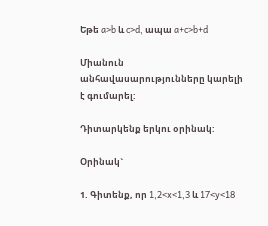Եթե a>b և c>d, ապա a+c>b+d

Միանուն անհավասարությունները կարելի է գումարել:

Դիտարկենք երկու օրինակ:

Օրինակ`

1. Գիտենք, որ 1,2<x<1,3 և 17<y<18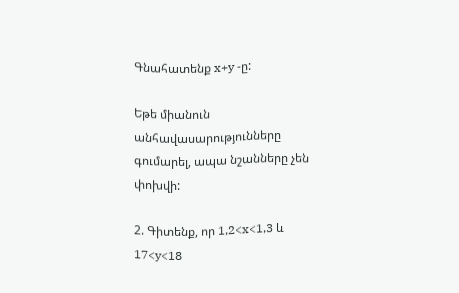Գնահատենք x+y -ը:

Եթե միանուն անհավասարությունները գումարել, ապա նշանները չեն փոխվի:

2. Գիտենք, որ 1,2<x<1,3 և 17<y<18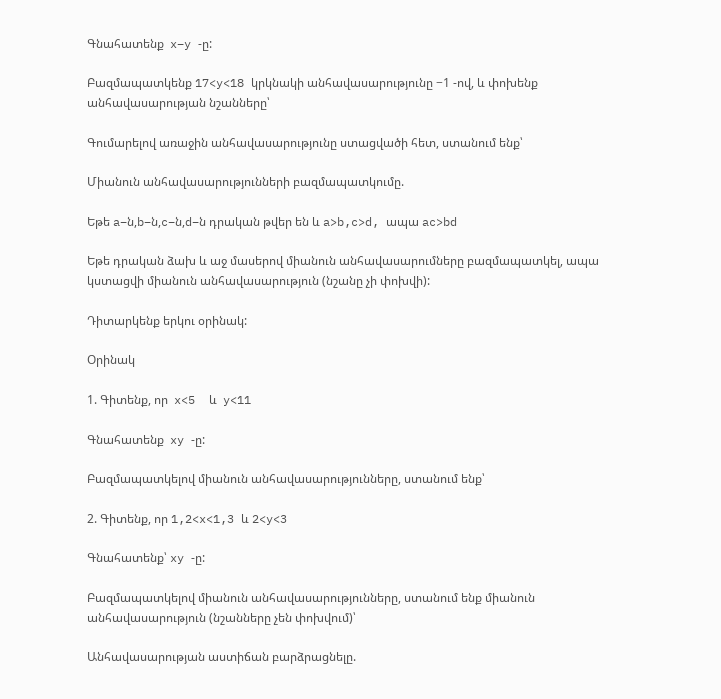Գնահատենք  x−y -ը:

Բազմապատկենք 17<y<18 կրկնակի անհավասարությունը −1 -ով, և փոխենք անհավասարության նշանները՝

Գումարելով առաջին անհավասարությունը ստացվածի հետ, ստանում ենք՝

Միանուն անհավասարությունների բազմապատկումը.

Եթե a−ն,b−ն,c−ն,d−ն դրական թվեր են և a>b,c>d, ապա ac>bd

Եթե դրական ձախ և աջ մասերով միանուն անհավասարումները բազմապատկել, ապա կստացվի միանուն անհավասարություն (նշանը չի փոխվի):

Դիտարկենք երկու օրինակ:

Օրինակ

1. Գիտենք, որ  x<5  և  y<11

Գնահատենք  xy -ը:

Բազմապատկելով միանուն անհավասարությունները, ստանում ենք՝

2. Գիտենք, որ 1,2<x<1,3 և 2<y<3

Գնահատենք՝ xy -ը:

Բազմապատկելով միանուն անհավասարությունները, ստանում ենք միանուն անհավասարություն (նշանները չեն փոխվում)՝

Անհավասարության աստիճան բարձրացնելը.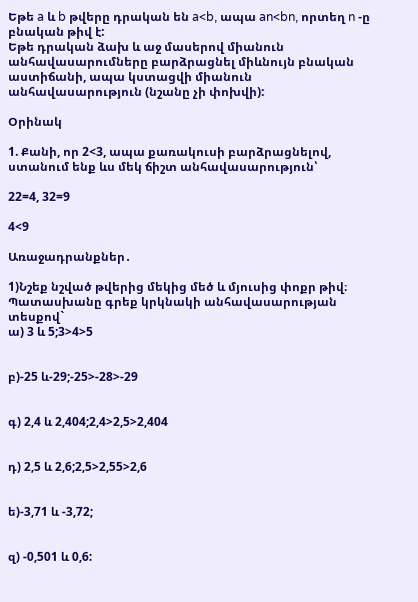Եթե a և b թվերը դրական են a<b, ապա an<bn, որտեղ n -ը բնական թիվ է:
Եթե դրական ձախ և աջ մասերով միանուն անհավասարումները բարձրացնել միևնույն բնական աստիճանի, ապա կստացվի միանուն անհավասարություն (նշանը չի փոխվի):

Օրինակ

1. Քանի, որ 2<3, ապա քառակուսի բարձրացնելով, ստանում ենք ևս մեկ ճիշտ անհավասարություն՝

22=4, 32=9

4<9

Առաջադրանքներ․

1)Նշեք նշված թվերից մեկից մեծ և մյուսից փոքր թիվ։ Պատասխանը գրեք կրկնակի անհավասարության տեսքով`
ա) 3 և 5;3>4>5


բ)-25 և-29;-25>-28>-29


գ) 2,4 և 2,404;2,4>2,5>2,404


դ) 2,5 և 2,6;2,5>2,55>2,6


ե)-3,71 և -3,72;


զ) -0,501 և 0,6: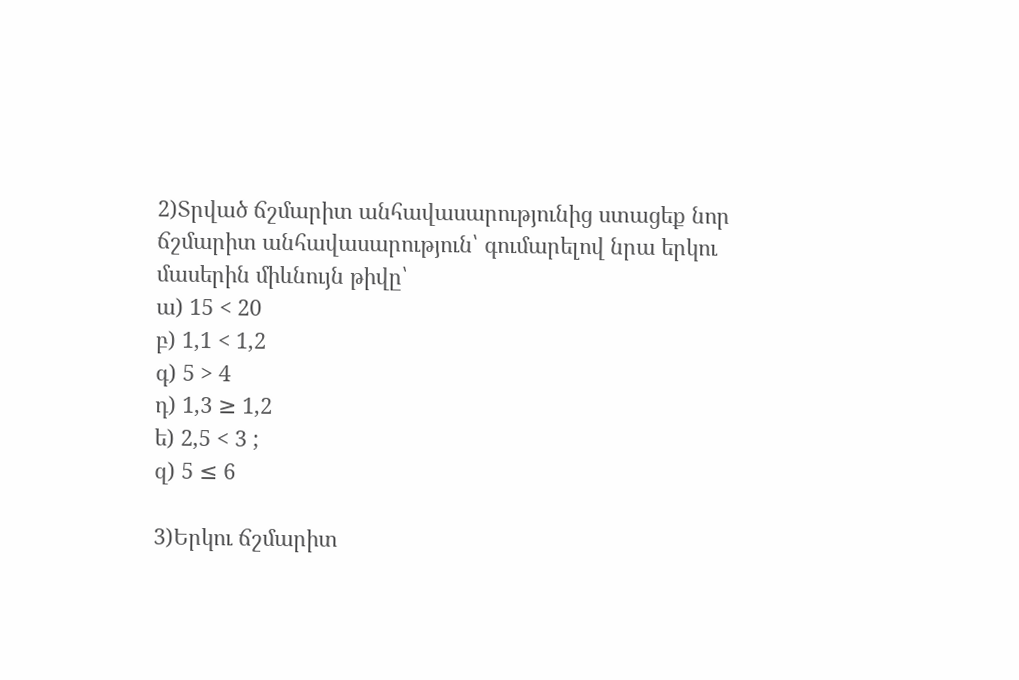2)Տրված ճշմարիտ անհավասարությունից ստացեք նոր ճշմարիտ անհավասարություն՝ գումարելով նրա երկու մասերին միևնույն թիվը՝
ա) 15 < 20
բ) 1,1 < 1,2
գ) 5 > 4
դ) 1,3 ≥ 1,2
ե) 2,5 < 3 ;
զ) 5 ≤ 6

3)Երկու ճշմարիտ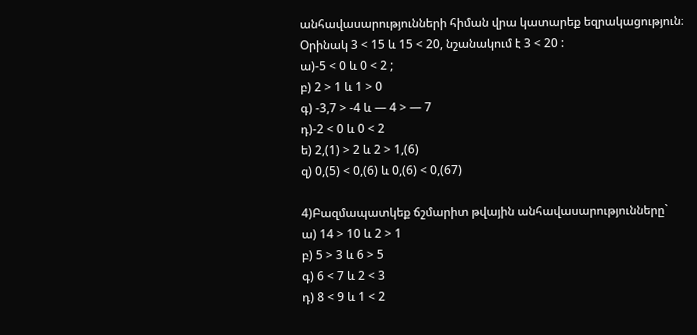անհավասարությունների հիման վրա կատարեք եզրակացություն։
Օրինակ 3 < 15 և 15 < 20, նշանակում է 3 < 20 :
ա)-5 < 0 և 0 < 2 ;
բ) 2 > 1 և 1 > 0
գ) -3,7 > -4 և — 4 > — 7
դ)-2 < 0 և 0 < 2
ե) 2,(1) > 2 և 2 > 1,(6)
զ) 0,(5) < 0,(6) և 0,(6) < 0,(67)

4)Բազմապատկեք ճշմարիտ թվային անհավասարությունները`
ա) 14 > 10 և 2 > 1
բ) 5 > 3 և 6 > 5
գ) 6 < 7 և 2 < 3
դ) 8 < 9 և 1 < 2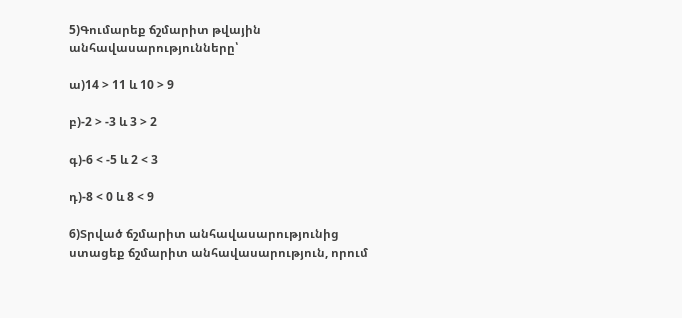5)Գումարեք ճշմարիտ թվային անհավասարությունները՝

ա)14 > 11 և 10 > 9

բ)-2 > -3 և 3 > 2

գ)-6 < -5 և 2 < 3

դ)-8 < 0 և 8 < 9

6)Տրված ճշմարիտ անհավասարությունից ստացեք ճշմարիտ անհավասարություն, որում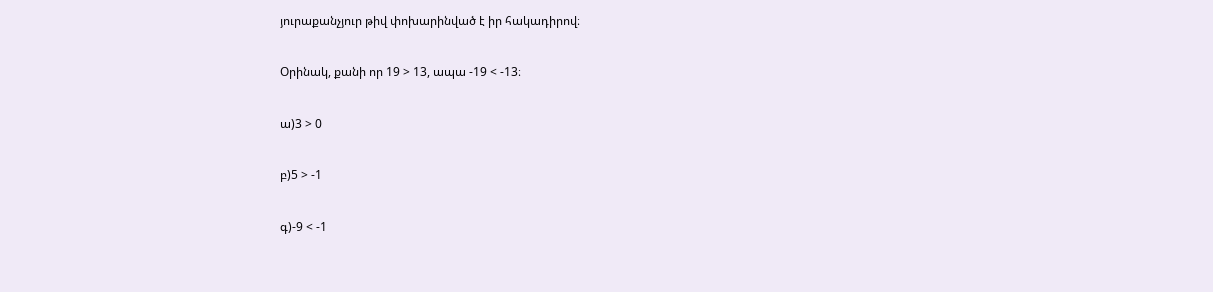յուրաքանչյուր թիվ փոխարինված է իր հակադիրով։

Օրինակ, քանի որ 19 > 13, ապա -19 < -13։

ա)3 > 0

բ)5 > -1

գ)-9 < -1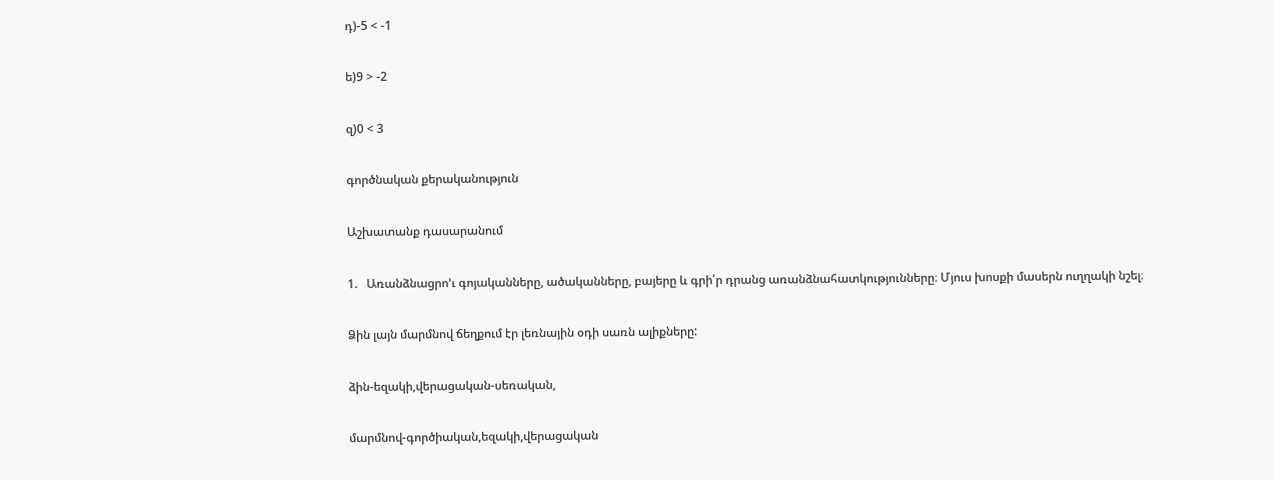դ)-5 < -1

ե)9 > -2

զ)0 < 3

գործնական քերականություն

Աշխատանք դասարանում

1.   Առանձնացրո’ւ գոյականները, ածականները, բայերը և գրի՛ր դրանց առանձնահատկությունները։ Մյուս խոսքի մասերն ուղղակի նշել։

Ձին լայն մարմնով ճեղքում էր լեռնային օդի սառն ալիքները:

ձին-եզակի,վերացական-սեռական,

մարմնով-գործիական,եզակի,վերացական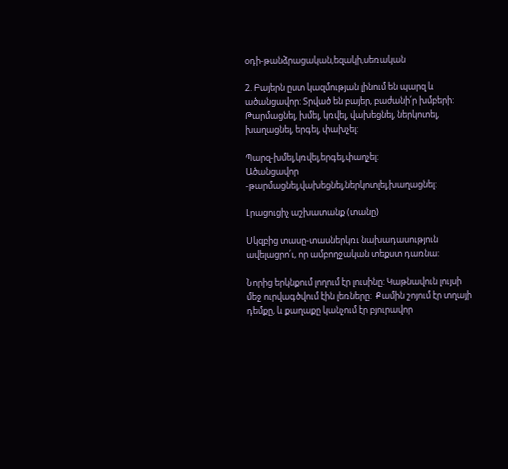օդի-թանձրացական,եզակի,սեռական

2. Բայերն ըստ կազմության լինում են պարզ և ածանցավոր: Տրված են բայեր, բաժանի՛ր խմբերի: Թարմացնել, խմել, կռվել, վախեցնել, ներկոտել, խաղացնել, երգել, փախչել:

Պարզ-խմել,կռվել,երգել,փաղչել:
Ածանցավոր -թարմացնել,վախեցնել,ներկոտլել,խաղացնել:

Լրացուցիչ աշխատանք (տանը)

Սկզբից տասը-տասներկռւ նախադասություն ավելացրո՛ւ, որ ամբողջական տեքստ դառնա:

Նորից երկնքում լողում էր լուսինը: Կաթնավուն լույսի մեջ ուրվագծվում էին լեռները:  Քամին շոյում էր տղայի դեմքը, և քաղաքը կանչում էր բյուրավոր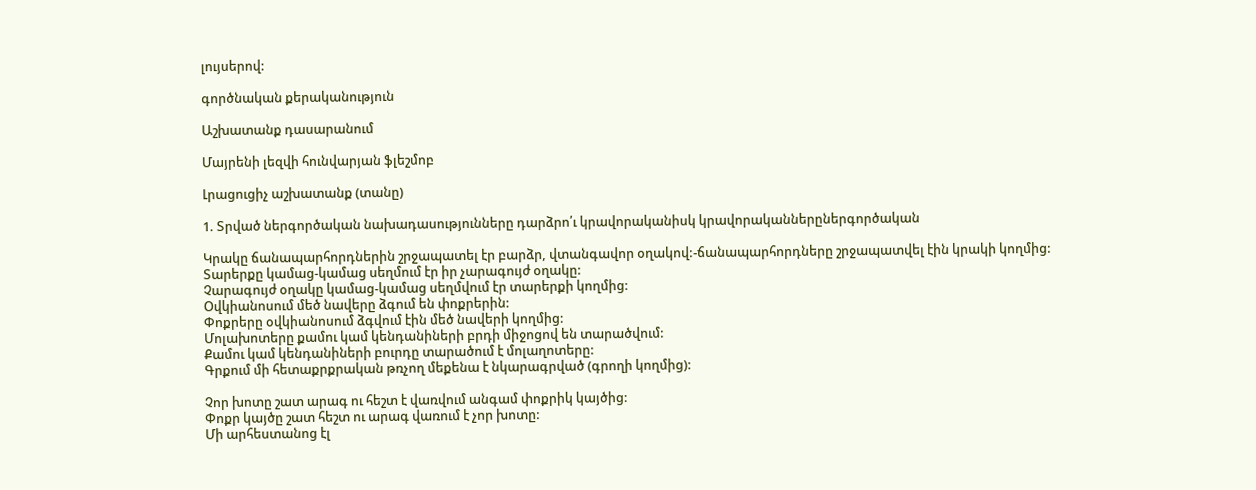լույսերով:

գործնական քերականություն

Աշխատանք դասարանում

Մայրենի լեզվի հունվարյան ֆլեշմոբ

Լրացուցիչ աշխատանք (տանը)

1. Տրված ներգործական նախադասությունները դարձրո՛ւ կրավորականիսկ կրավորականներըներգործական

Կրակը ճանապարհորդներին շրջապատել էր բարձր, վտանգավոր օղակով:-ճանապարհորդները շրջապատվել էին կրակի կողմից:
Տարերքը կամաց-կամաց սեղմում էր իր չարագույժ օղակը:
Չարագույժ օղակը կամաց-կամաց սեղմվում էր տարերքի կողմից:
Օվկիանոսում մեծ նավերը ձգում են փոքրերին:
Փոքրերը օվկիանոսում ձգվում էին մեծ նավերի կողմից:
Մոլախոտերը քամու կամ կենդանիների բրդի միջոցով են տարածվում:
Քամու կամ կենդանիների բուրդը տարածում է մոլաղոտերը:
Գրքում մի հետաքրքրական թռչող մեքենա է նկարագրված (գրողի կողմից):

Չոր խոտը շատ արագ ու հեշտ է վառվում անգամ փոքրիկ կայծից:
Փոքր կայծը շատ հեշտ ու արագ վառում է չոր խոտը:
Մի արհեստանոց էլ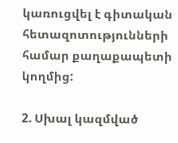կառուցվել է գիտական հետազոտությունների համար քաղաքապետի կողմից:

2. Սխալ կազմված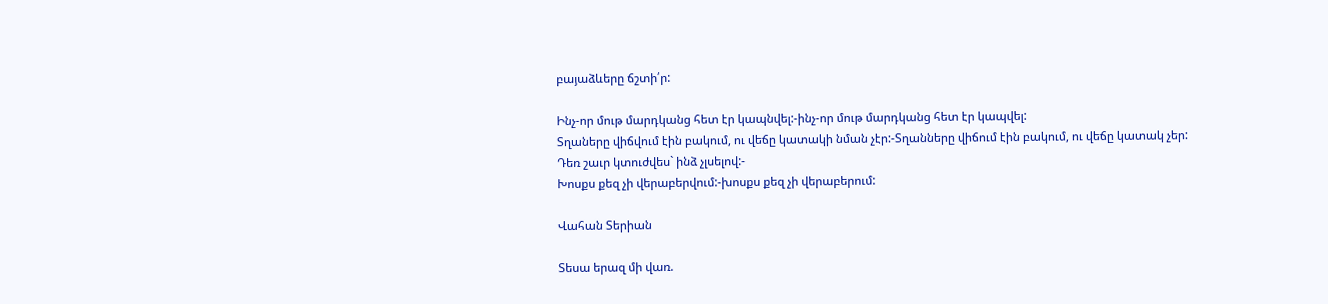բայաձևերը ճշտի՛ր:

Ինչ-որ մութ մարդկանց հետ էր կապնվել:-ինչ-որ մութ մարդկանց հետ էր կապվել:
Տղաները վիճվում էին բակում, ու վեճը կատակի նման չէր:-Տղանները վիճում էին բակում, ու վեճը կատակ չեր:
Դեռ շաւր կտուժվես` ինձ չլսելով:-
Խոսքս քեզ չի վերաբերվում:-խոսքս քեզ չի վերաբերում:

Վահան Տերիան

Տեսա երազ մի վառ.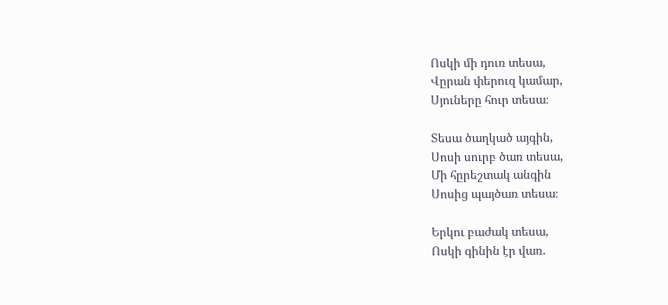Ոսկի մի դուռ տեսա,
Վըրան փերուզ կամար,
Սյուները հուր տեսա։

Տեսա ծաղկած այգին,
Սոսի սուրբ ծառ տեսա,
Մի հըրեշտակ անգին
Սոսից պայծառ տեսա։

Երկու բաժակ տեսա,
Ոսկի գինին էր վառ.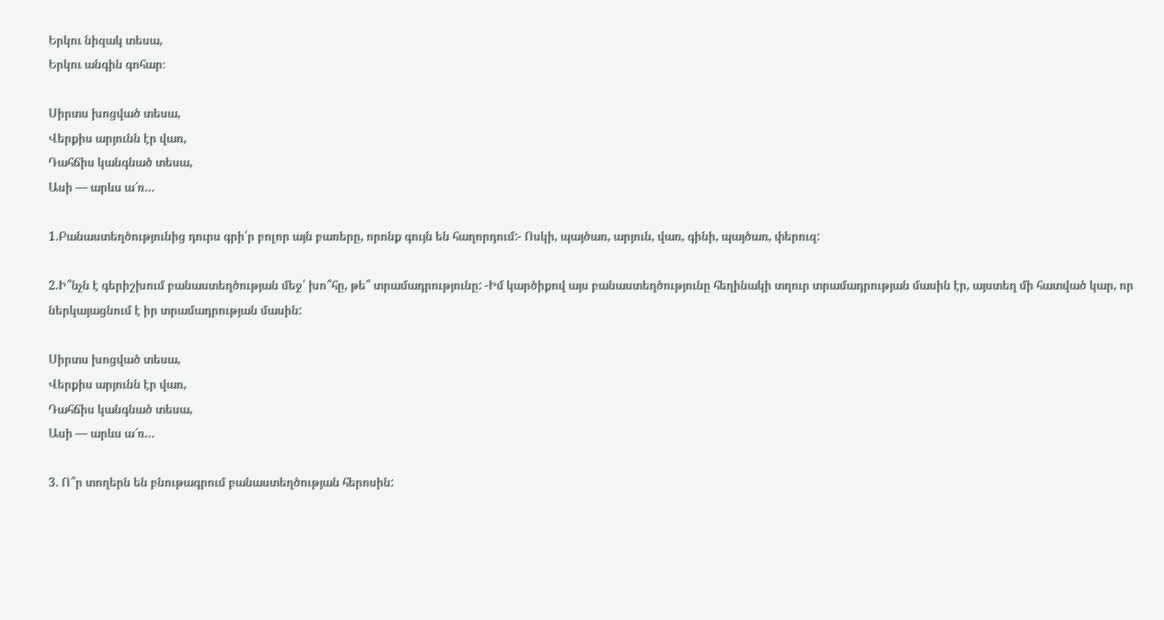Երկու նիզակ տեսա,
Երկու անգին գոհար։

Սիրտս խոցված տեսա,
Վերքիս արյունն էր վառ,
Դահճիս կանգնած տեսա,
Ասի — արևս ա՜ռ…

1.Բանաստեղծությունից դուրս գրի՛ր բոլոր այն բառերը, որոնք գույն են հաղորդում:- Ոսկի, պայծառ, արյուն, վառ, գինի, պայծառ, փերուզ:

2.Ի՞նչն է գերիշխում բանաստեղծության մեջ՝ խո՞հը, թե՞ տրամադրությունը: -Իմ կարծիքով այս բանաստեղծությունը հեղինակի տղուր տրամադրության մասին էր, այստեղ մի հատված կար, որ ներկայացնում է իր տրամադրության մասին:

Սիրտս խոցված տեսա,
Վերքիս արյունն էր վառ,
Դահճիս կանգնած տեսա,
Ասի — արևս ա՜ռ…

3. Ո՞ր տողերն են բնութագրում բանաստեղծության հերոսին: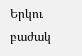Երկու բաժակ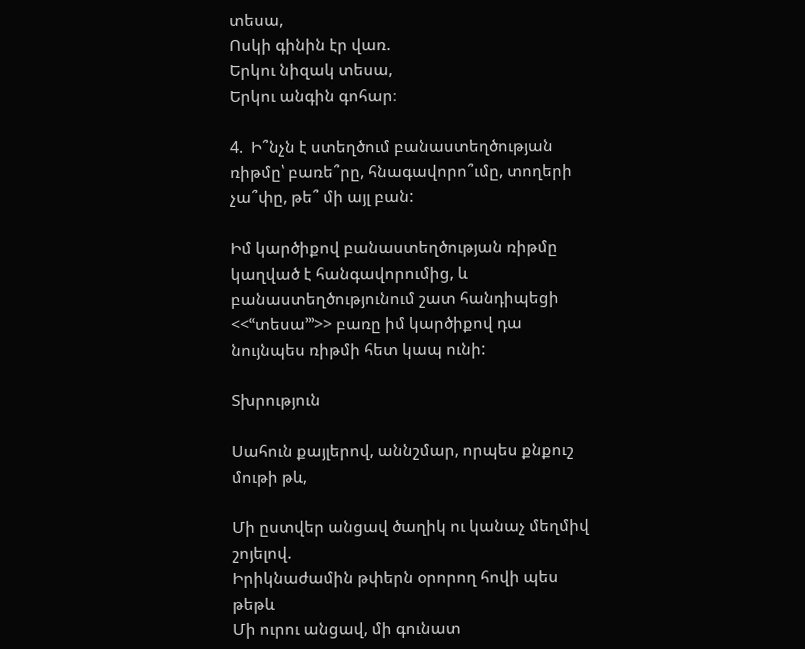տեսա,
Ոսկի գինին էր վառ.
Երկու նիզակ տեսա,
Երկու անգին գոհար։

4.  Ի՞նչն է ստեղծում բանաստեղծության ռիթմը՝ բառե՞րը, հնագավորո՞ւմը, տողերի չա՞փը, թե՞ մի այլ բան:

Իմ կարծիքով բանաստեղծության ռիթմը կաղված է հանգավորումից, և բանաստեղծությունում շատ հանդիպեցի <<ՙՙտեսա՚՚՚>> բառը իմ կարծիքով դա նույնպես ռիթմի հետ կապ ունի:

Տխրություն

Սահուն քայլերով, աննշմար, որպես քնքուշ մութի թև,

Մի ըստվեր անցավ ծաղիկ ու կանաչ մեղմիվ շոյելով.
Իրիկնաժամին թփերն օրորող հովի պես թեթև
Մի ուրու անցավ, մի գունատ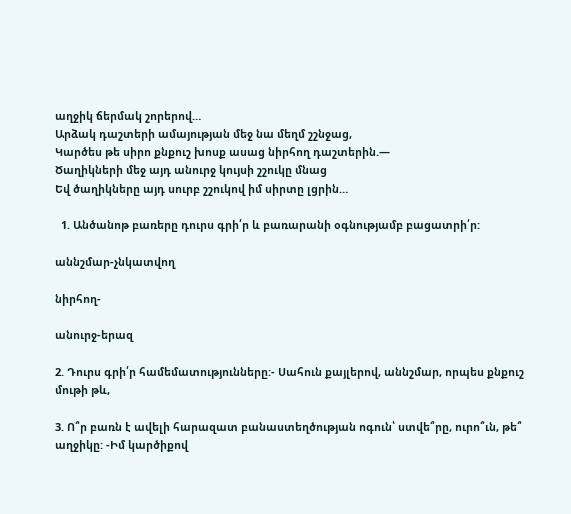աղջիկ ճերմակ շորերով…
Արձակ դաշտերի ամայության մեջ նա մեղմ շշնջաց,
Կարծես թե սիրո քնքուշ խոսք ասաց նիրհող դաշտերին.—
Ծաղիկների մեջ այդ անուրջ կույսի շշուկը մնաց
Եվ ծաղիկները այդ սուրբ շշուկով իմ սիրտը լցրին…

  1. Անծանոթ բառերը դուրս գրի՛ր և բառարանի օգնությամբ բացատրի՛ր:

աննշմար-չնկատվող

նիրհող-

անուրջ-երազ

2. Դուրս գրի՛ր համեմատությունները:- Սահուն քայլերով, աննշմար, որպես քնքուշ մութի թև,

3. Ո՞ր բառն է ավելի հարազատ բանաստեղծության ոգուն՝ ստվե՞րը, ուրո՞ւն, թե՞ աղջիկը: -Իմ կարծիքով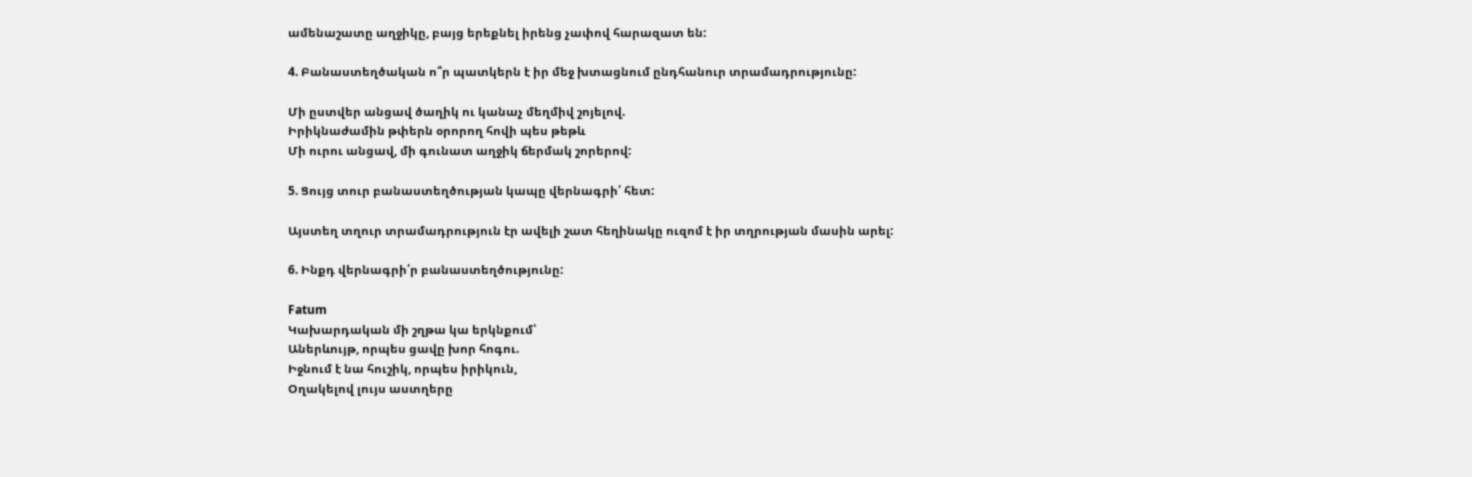ամենաշատը աղջիկը, բայց երեքնել իրենց չափով հարազատ են:

4. Բանաստեղծական ո՞ր պատկերն է իր մեջ խտացնում ընդհանուր տրամադրությունը:

Մի ըստվեր անցավ ծաղիկ ու կանաչ մեղմիվ շոյելով.
Իրիկնաժամին թփերն օրորող հովի պես թեթև
Մի ուրու անցավ, մի գունատ աղջիկ ճերմակ շորերով:

5. Ցույց տուր բանաստեղծության կապը վերնագրի՛ հետ:

Այստեղ տղուր տրամադրություն էր ավելի շատ հեղինակը ուզոմ է իր տղրության մասին արել:

6. Ինքդ վերնագրի՛ր բանաստեղծությունը:

Fatum
Կախարդական մի շղթա կա երկնքում՝
Աներևույթ, որպես ցավը խոր հոգու.
Իջնում է նա հուշիկ, որպես իրիկուն,
Օղակելով լույս աստղերը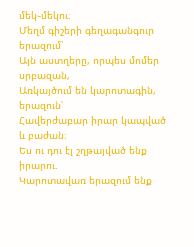մեկ֊մեկու։
Մեղմ գիշերի գեղագանգուր երազում՝
Այն աստղերը, որպես մոմեր սրբազան,
Առկայծում են կարոտագին, երազուն՝
Հավերժաբար իրար կապված և բաժան։
Ես ու դու էլ շղթայված ենք իրարու.
Կարոտավառ երազում ենք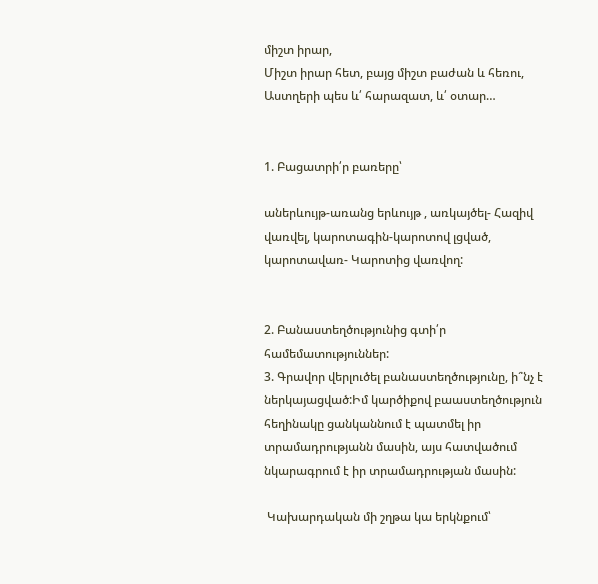միշտ իրար,
Միշտ իրար հետ, բայց միշտ բաժան և հեռու,
Աստղերի պես և՛ հարազատ, և՛ օտար…


1. Բացատրի՛ր բառերը՝

աներևույթ-առանց երևույթ , առկայծել- Հազիվ վառվել, կարոտագին-կարոտով լցված, կարոտավառ- Կարոտից վառվող:


2. Բանաստեղծությունից գտի՛ր համեմատություններ:
3. Գրավոր վերլուծել բանաստեղծությունը, ի՞նչ է ներկայացված:Իմ կարծիքով բաաստեղծություն հեղինակը ցանկաննում է պատմել իր տրամադրությանն մասին, այս հատվածում նկարագրում է իր տրամադրության մասին:

 Կախարդական մի շղթա կա երկնքում՝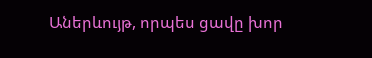Աներևույթ, որպես ցավը խոր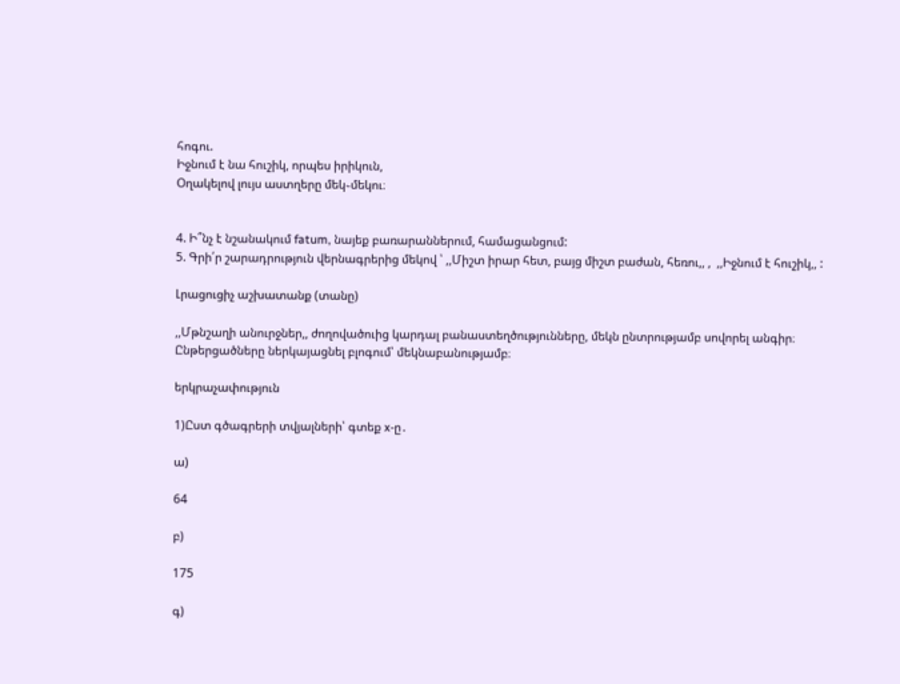հոգու.
Իջնում է նա հուշիկ, որպես իրիկուն,
Օղակելով լույս աստղերը մեկ֊մեկու։


4. Ի՞նչ է նշանակում fatum, նայեք բառարաններում, համացանցում:
5. Գրի՛ր շարադրություն վերնագրերից մեկով ՝ ,,Միշտ իրար հետ, բայց միշտ բաժան, հեռու,, ,  ,,Իջնում է հուշիկ,, :

Լրացուցիչ աշխատանք (տանը)

,,Մթնշաղի անուրջներ,, ժողովածուից կարդալ բանաստեղծությունները, մեկն ընտրությամբ սովորել անգիր։ Ընթերցածները ներկայացնել բլոգում՝ մեկնաբանությամբ։

երկրաչափություն

1)Ըստ գծագրերի տվյալների՝ գտեք x-ը․

ա)

64

բ)

175

գ)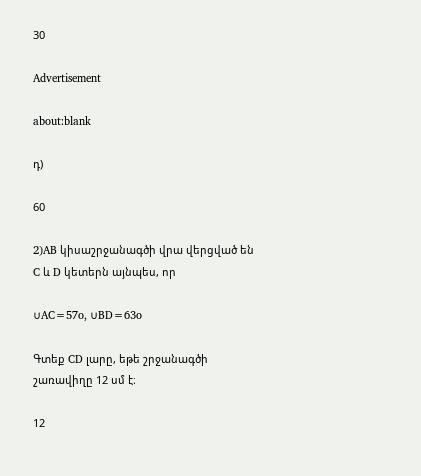30

Advertisement

about:blank

դ)

60

2)AB կիսաշրջանագծի վրա վերցված են C և D կետերն այնպես, որ

∪AC=57o, ∪BD=63o

Գտեք CD լարը, եթե շրջանագծի շառավիղը 12 սմ է։

12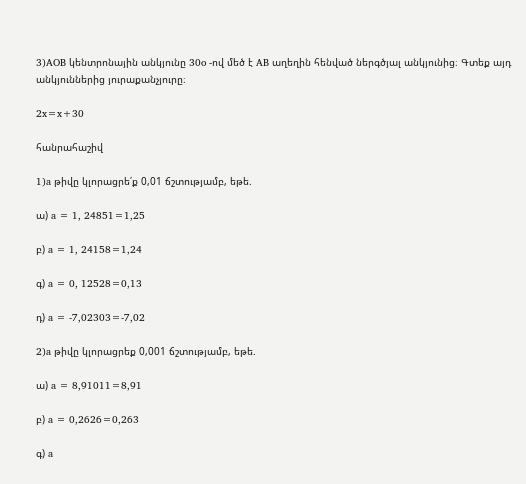3)AOB կենտրոնային անկյունը 30o -ով մեծ է AB աղեղին հենված ներգծյալ անկյունից։ Գտեք այդ անկյուններից յուրաքանչյուրը։

2x=x+30

հանրահաշիվ

1)a թիվը կլորացրե՛ք 0,01 ճշտությամբ, եթե.

ա) a = 1, 24851=1,25

բ) a = 1, 24158=1,24

գ) a = 0, 12528=0,13

դ) a = -7,02303=-7,02

2)a թիվը կլորացրեք 0,001 ճշտությամբ, եթե.

ա) a = 8,91011=8,91

բ) a = 0,2626=0,263

գ) a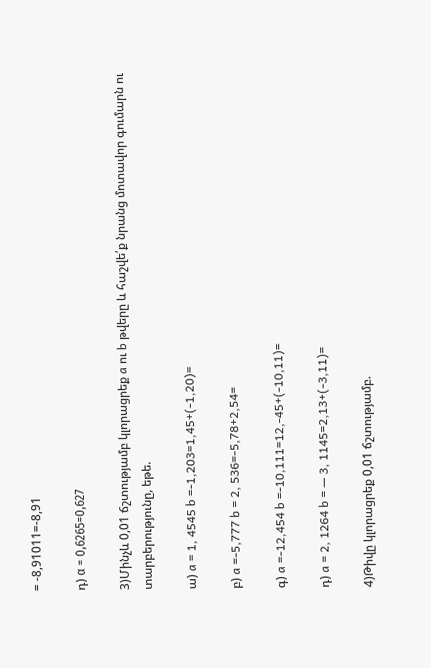= -8,91011=-8,91

դ) α = 0,6265=0,627

3)Մինչև 0,01 ճշտությամբ կլորացրեք a ու b թվերը և հաշվե՛ք նրանց մոտավոր գումարն ու տարբերությունը, եթե.

ա) a = 1, 4545 b =-1,203=1,45+(-1,20)=

բ) a =-5,777 b = 2, 536=-5,78+2,54=

գ) a =-12,454 b =-10,111=12,-45+(-10,11)=

դ) a = 2, 1264 b = — 3, 1145=2,13+(-3,11)=

4)Թիվը կլորացրեք 0,01 ճշտությամբ.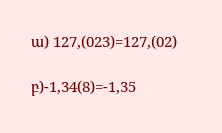ա) 127,(023)=127,(02)

բ)-1,34(8)=-1,35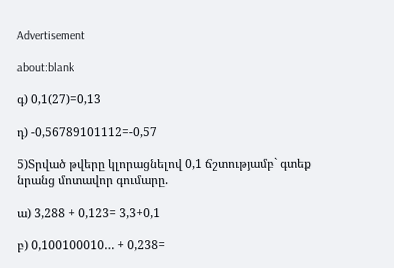Advertisement

about:blank

գ) 0,1(27)=0,13

դ) -0,56789101112=-0,57

5)Տրված թվերը կլորացնելով 0,1 ճշտությամբ` գտեք նրանց մոտավոր գումարը.

ա) 3,288 + 0,123= 3,3+0,1

բ) 0,100100010… + 0,238=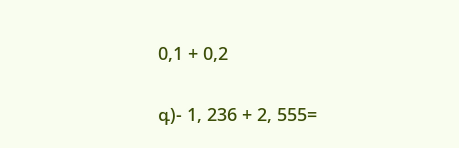0,1 + 0,2

գ)- 1, 236 + 2, 555=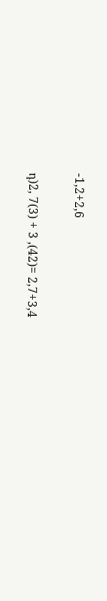-1,2+2,6

դ)2, 7(3) + 3 ,(42)= 2,7+3,4